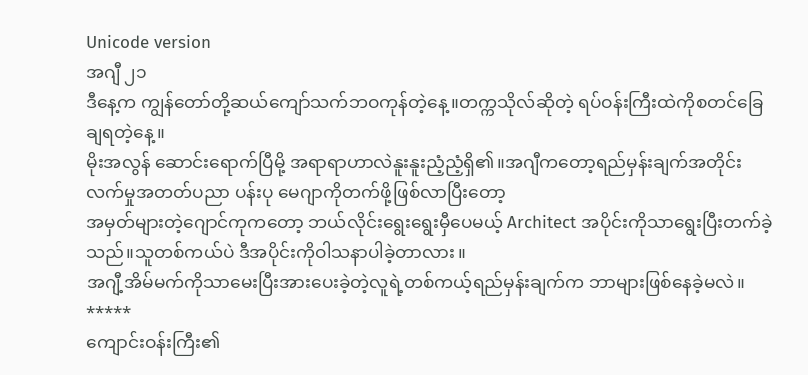Unicode version
အဂျီ ၂၁
ဒီနေ့က ကျွန်တော်တို့ဆယ်ကျော်သက်ဘဝကုန်တဲ့နေ့။တက္ကသိုလ်ဆိုတဲ့ ရပ်ဝန်းကြီးထဲကိုစတင်ခြေချရတဲ့နေ့။
မိုးအလွန် ဆောင်းရောက်ပြီမို့ အရာရာဟာလဲနူးနူးညံ့ညံ့ရှိ၏။အဂျီကတော့ရည်မှန်းချက်အတိုင်း လက်မှုအတတ်ပညာ ပန်းပု မေဂျာကိုတက်ဖို့ဖြစ်လာပြီးတော့
အမှတ်များတဲ့ဂျောင်ကုကတော့ ဘယ်လိုင်းရွေးရွေးမှီပေမယ့် Architect အပိုင်းကိုသာရွေးပြီးတက်ခဲ့သည်။သူတစ်ကယ်ပဲ ဒီအပိုင်းကိုဝါသနာပါခဲ့တာလား။
အဂျီ့အိမ်မက်ကိုသာမေးပြီးအားပေးခဲ့တဲ့လူရဲ့တစ်ကယ့်ရည်မှန်းချက်က ဘာများဖြစ်နေခဲ့မလဲ။
*****
ကျောင်းဝန်းကြီး၏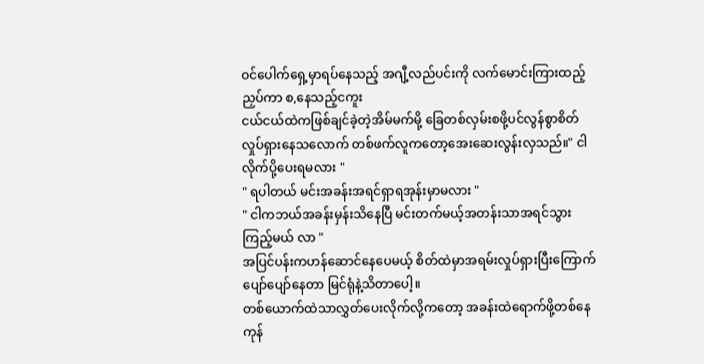ဝင်ပေါက်ရှေ့မှာရပ်နေသည့် အဂျီ့လည်ပင်းကို လက်မောင်းကြားထည့်ညှပ်ကာ စ,နေသည့်ငကူး
ငယ်ငယ်ထဲကဖြစ်ချင်ခဲ့တဲ့အိမ်မက်မို့ ခြေတစ်လှမ်းစဖို့ပင်လွန်စွာစိတ်လှုပ်ရှားနေသလောက် တစ်ဖက်လူကတော့အေးဆေးလွန်းလှသည်။" ငါလိုက်ပို့ပေးရမလား "
" ရပါတယ် မင်းအခန်းအရင်ရှာရအုန်းမှာမလား "
" ငါကဘယ်အခန်းမှန်းသိနေပြီ မင်းတက်မယ့်အတန်းသာအရင်သွားကြည့်မယ် လာ "
အပြင်ပန်းကဟန်ဆောင်နေပေမယ့် စိတ်ထဲမှာအရမ်းလှုပ်ရှားပြီးကြောက်ပျော်ပျော်နေတာ မြင်ရုံနဲ့သိတာပေါ့။
တစ်ယောက်ထဲသာလွှတ်ပေးလိုက်လို့ကတော့ အခန်းထဲရောက်ဖို့တစ်နေကုန်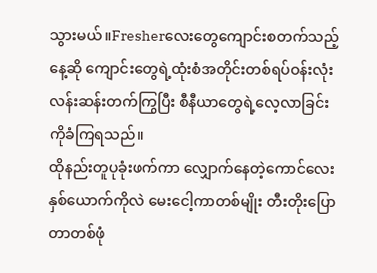သွားမယ်။Fresherလေးတွေကျောင်းစတက်သည့်နေ့ဆို ကျောင်းတွေရဲ့ထုံးစံအတိုင်းတစ်ရပ်ဝန်းလုံး လန်းဆန်းတက်ကြွပြီး စီနီယာတွေရဲ့လေ့လာခြင်းကိုခံကြရသည်။
ထိုနည်းတူပုခုံးဖက်ကာ လျှောက်နေတဲ့ကောင်လေးနှစ်ယောက်ကိုလဲ မေးငေါ့ကာတစ်မျိုး တီးတိုးပြောတာတစ်ဖုံ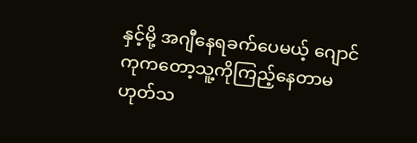နှင့်မို့ အဂျီနေရခက်ပေမယ့် ဂျောင်ကုကတော့သူ့ကိုကြည့်နေတာမဟုတ်သ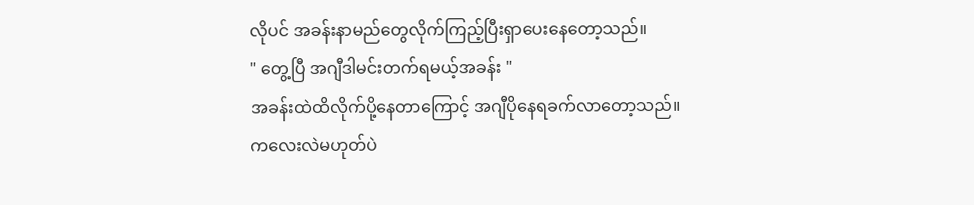လိုပင် အခန်းနာမည်တွေလိုက်ကြည့်ပြီးရှာပေးနေတော့သည်။
" တွေ့ပြီ အဂျီဒါမင်းတက်ရမယ့်အခန်း "
အခန်းထဲထိလိုက်ပို့နေတာကြောင့် အဂျီပိုနေရခက်လာတော့သည်။
ကလေးလဲမဟုတ်ပဲ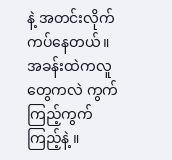နဲ့ အတင်းလိုက်ကပ်နေတယ်။
အခန်းထဲကလူတွေကလဲ ကွက်ကြည့်ကွက်ကြည့်နဲ့ ။